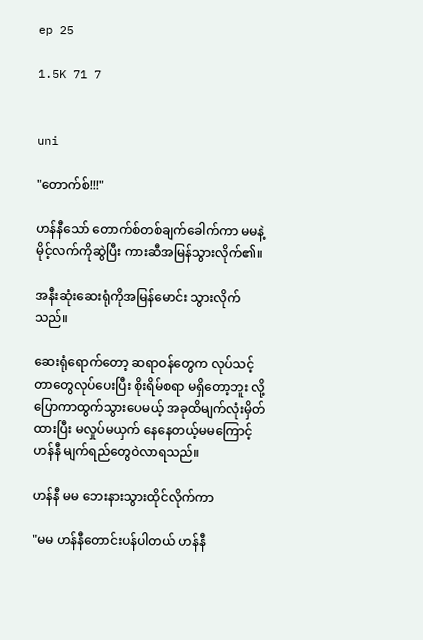ep 25

1.5K 71 7


uni

"တောက်စ်!!!"

ဟန်နီသော် တောက်စ်တစ်ချက်ခေါက်ကာ မမနဲ့မိုင့်လက်ကိုဆွဲပြီး ကားဆီအမြန်သွားလိုက်၏။

အနီးဆုံးဆေးရုံကိုအမြန်မောင်း သွားလိုက်သည်။

ဆေးရုံရောက်တော့ ဆရာဝန်တွေက လုပ်သင့်တာတွေလုပ်ပေးပြီး စိုးရိမ်စရာ မရှိတော့ဘူး လို့ပြောကာထွက်သွားပေမယ့် အခုထိမျက်လုံးမှိတ်ထားပြီး မလှုပ်မယှက် နေနေတယ့်မမကြောင့် ဟန်နီ မျက်ရည်တွေဝဲလာရသည်။

ဟန်နီ မမ ဘေးနားသွားထိုင်လိုက်ကာ

"မမ ဟန်နီတောင်းပန်ပါတယ် ဟန်နီ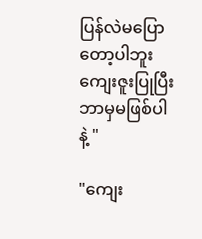ပြန်လဲမပြောတော့ပါဘူး ကျေးဇူးပြုပြီး ဘာမှမဖြစ်ပါနဲ့ "

"ကျေး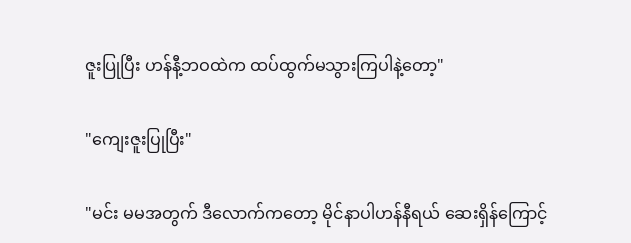ဇူးပြုပြီး ဟန်နီ့ဘဝထဲက ထပ်ထွက်မသွားကြပါနဲ့တော့"

"ကျေးဇူးပြုပြီး"

"မင်း မမအတွက် ဒီလောက်ကတော့ မိုင်နာပါဟန်နီရယ် ဆေးရှိန်ကြောင့်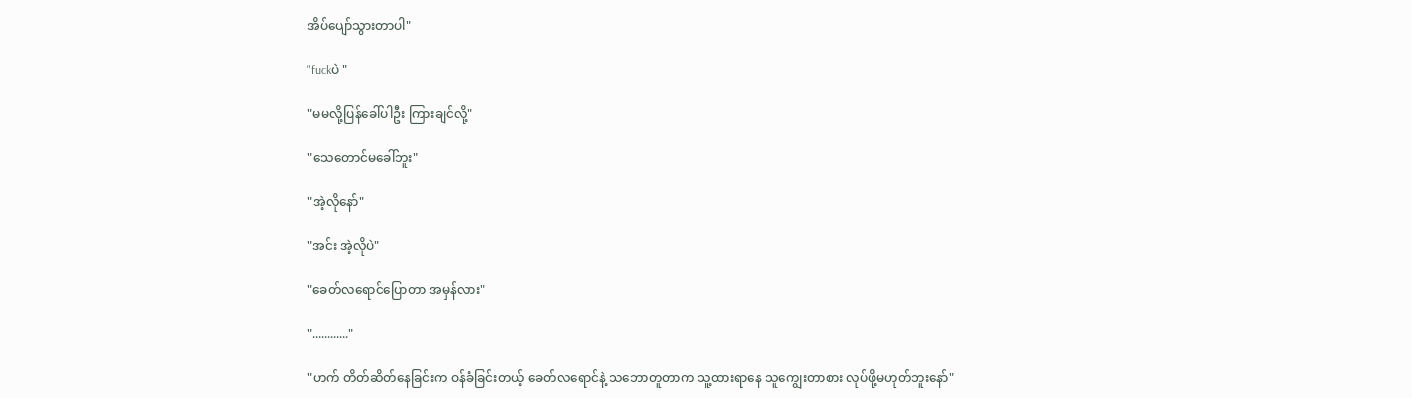အိပ်ပျော်သွားတာပါ"

"fuckပဲ "

"မမလို့ပြန်ခေါ်ပါဦး ကြားချင်လို့"

"သေတောင်မခေါ်ဘူး"

"အဲ့လိုနော်"

"အင်း အဲ့လိုပဲ"

"ခေတ်လရောင်ပြောတာ အမှန်လား"

"............"

"ဟက် တိတ်ဆိတ်နေခြင်းက ဝန်ခံခြင်းတယ့် ခေတ်လရောင်နဲ့ သဘောတူတာက သူ့ထားရာနေ သူကျွေးတာစား လုပ်ဖို့မဟုတ်ဘူးနော်"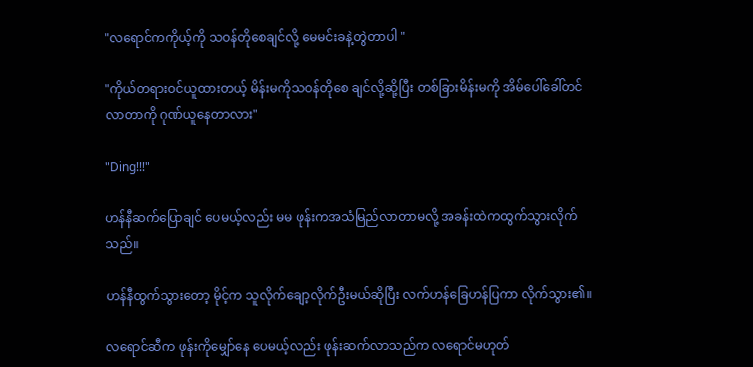"လရောင်ကကိုယ့်ကို သဝန်တိုစေချင်လို့ မေမင်းခနဲ့တွဲတာပါ "

"ကိုယ်တရားဝင်ယူထားတယ့် မိန်းမကိုသဝန်တိုစေ ချင်လို့ဆို့ပြီး တစ်ခြားမိန်းမကို အိမ်ပေါ်ခေါ်တင်လာတာကို ဂုဏ်ယူနေတာလား"

"Ding!!!"

ဟန်နီဆက်ပြောချင် ပေမယ့်လည်း မမ ဖုန်းကအသံမြည်လာတာမလို့ အခန်းထဲကထွက်သွားလိုက်သည်။

ဟန်နီထွက်သွားတော့ မိုင့်က သူလိုက်ချော့လိုက်ဦးမယ်ဆိုပြီး လက်ဟန်ခြေဟန်ပြကာ လိုက်သွား၏။

လရောင်ဆီက ဖုန်းကိုမျှော်နေ ပေမယ့်လည်း ဖုန်းဆက်လာသည်က လရောင်မဟုတ်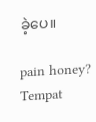ခဲ့ပေ။

pain honey? Tempat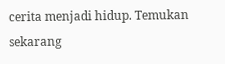cerita menjadi hidup. Temukan sekarang